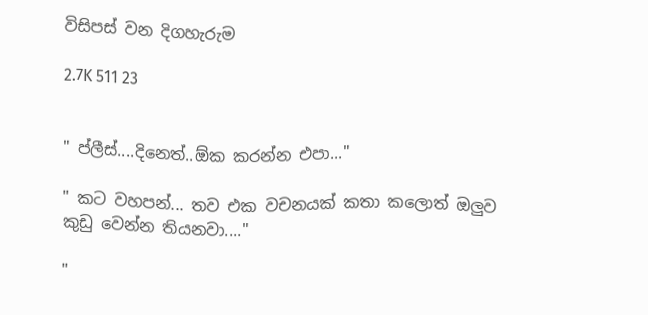විසිපස් වන දිගහැරුම

2.7K 511 23


" ප්ලීස්....දිනෙත්..ඕක කරන්න එපා..."

" කට වහපන්... තව එක වචනයක් කතා කලොත් ඔලුව කුඩු වෙන්න තියනවා...."

"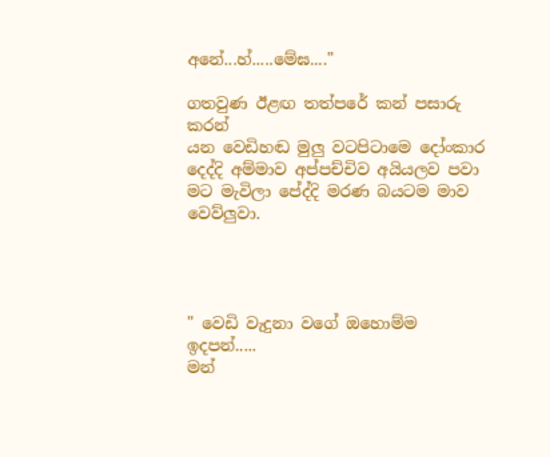අනේ...හ්.....මේඝ...."

ගතවුණ ඊළඟ තත්පරේ කන් පසාරු කරන්
යන වෙඩිහඬ මුලු වටපිටාමෙ දෝංකාර දෙද්දි අම්මාව අප්පච්චිව අයියලව පවා මට මැවිලා පේද්දි මරණ බයටම මාව වෙව්ලුවා.




" වෙඩි වැදුනා වගේ ඔහොම්ම ඉදපන්.....
මන්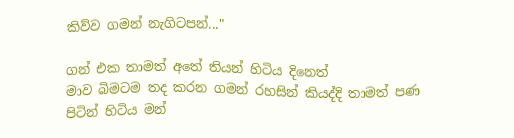කිව්ව ගමන් නැගිටපන්..."

ගන් එක තාමත් අතේ තියන් හිටිය දිනෙත්
මාව බිමටම තද කරන ගමන් රහසින් කියද්දි තාමත් පණ පිටින් හිටිය මන්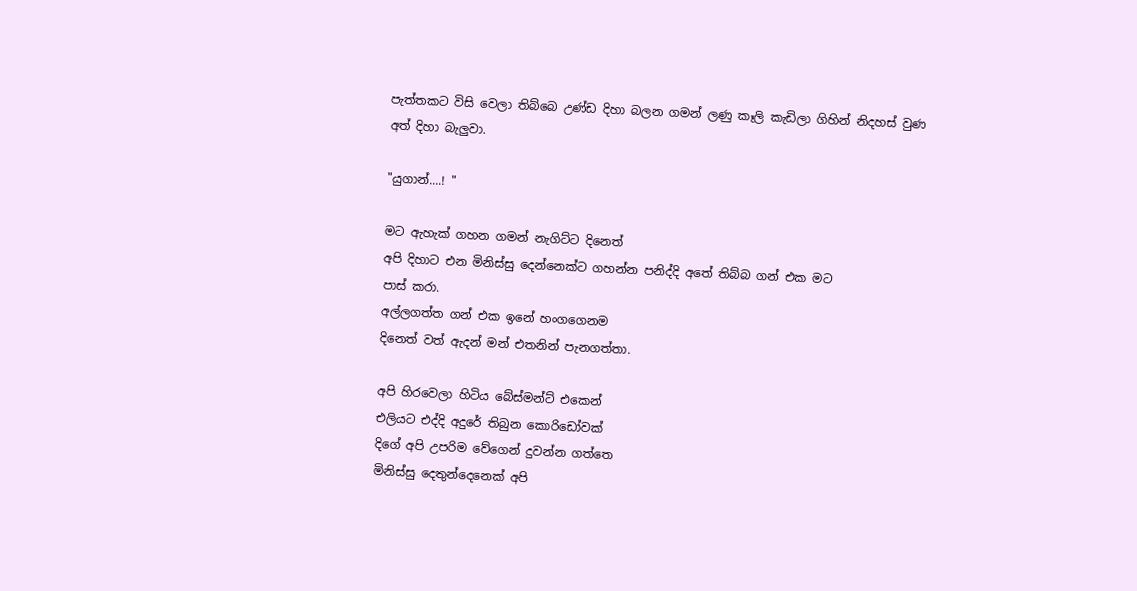පැත්තකට විසි වෙලා තිබ්බෙ උණ්ඩ දිහා බලන ගමන් ලණු කෑලි කැඩිලා ගිහින් නිදහස් වුණ අත් දිහා බැලුවා.

"යුගාන්....! "

මට ඇහැක් ගහන ගමන් නැගිට්ට දිනෙත්
අපි දිහාට එන මිනිස්සු දෙන්නෙක්ට ගහන්න පනිද්දි අතේ තිබ්බ ගන් එක මට
පාස් කරා.
අල්ලගත්ත ගන් එක ඉනේ හංගගෙනම
දිනෙත් වත් ඇදන් මන් එතනින් පැනගත්තා.

අපි හිරවෙලා හිටිය බේස්මන්ට් එකෙන්
එලියට එද්දි අදුරේ තිබුන කොරිඩෝවක්
දිගේ අපි උපරිම වේගෙන් දුවන්න ගත්තෙ
මිනිස්සු දෙතුන්දෙනෙක් අපි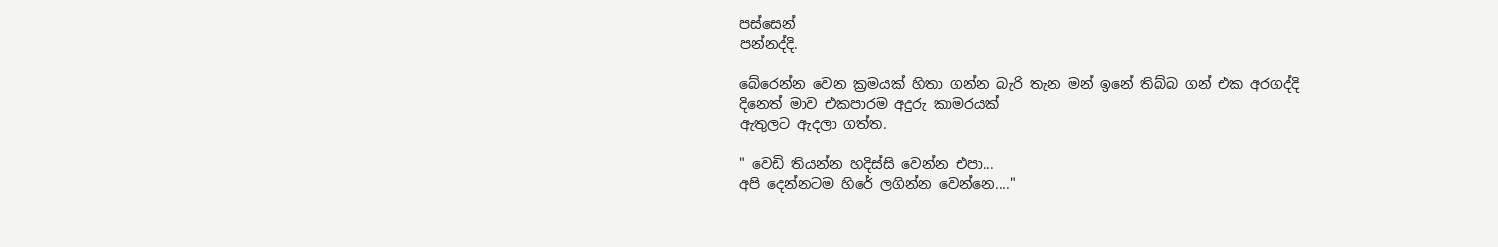පස්සෙන්
පන්නද්දි.

බේරෙන්න වෙන ක්‍රමයක් හිතා ගන්න බැරි තැන මන් ඉනේ තිබ්බ ගන් එක අරගද්දි
දිනෙත් මාව එකපාරම අදුරු කාමරයක්
ඇතුලට ඇදලා ගත්ත.

" වෙඩි තියන්න හදිස්සි වෙන්න එපා...
අපි දෙන්නටම හිරේ ලගින්න වෙන්නෙ...."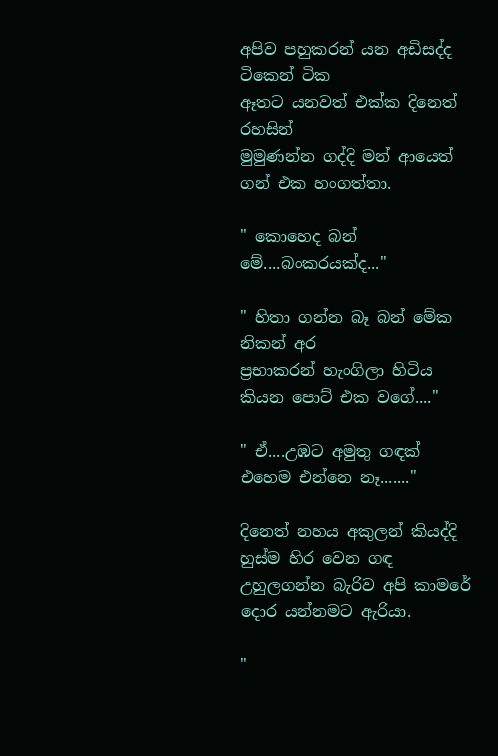අපිව පහුකරන් යන අඩිසද්ද ටිකෙන් ටික
ඈතට යනවත් එක්ක දිනෙත් රහසින්
මුමුණන්න ගද්දි මන් ආයෙත් ගන් එක හංගත්තා.

" කොහෙද බන් මේ....බංකරයක්ද..."

" හිතා ගන්න බෑ බන් මේක නිකන් අර
ප්‍රභාකරන් හැංගිලා හිටිය කියන පොට් එක වගේ...."

" ඒ....උඹට අමුතු ගඳක් එහෙම එන්නෙ නෑ......."

දිනෙත් නහය අකුලන් කියද්දි හුස්ම හිර වෙන ගඳ උහුලගන්න බැරිව අපි කාමරේ
දොර යන්නමට ඇරියා.

"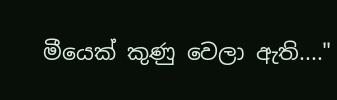මීයෙක් කුණු වෙලා ඇති...."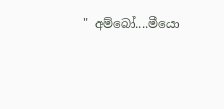" අම්බෝ....මීයො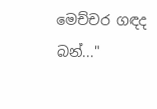මෙච්චර ගඳද බන්..."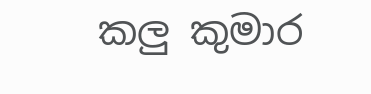කලු කුමාර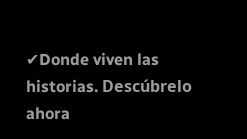✔Donde viven las historias. Descúbrelo ahora